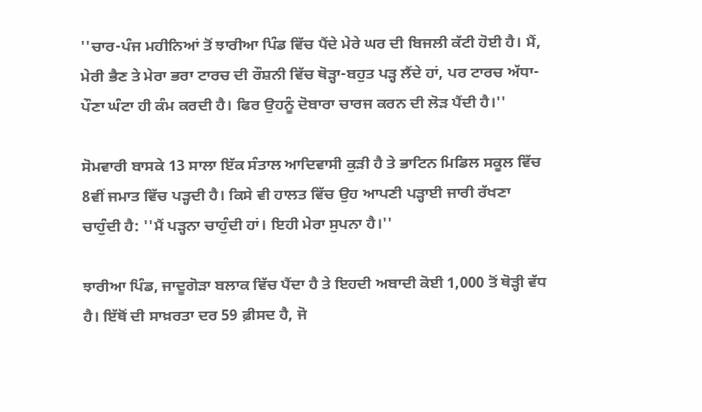''ਚਾਰ-ਪੰਜ ਮਹੀਨਿਆਂ ਤੋਂ ਝਾਰੀਆ ਪਿੰਡ ਵਿੱਚ ਪੈਂਦੇ ਮੇਰੇ ਘਰ ਦੀ ਬਿਜਲੀ ਕੱਟੀ ਹੋਈ ਹੈ। ਮੈਂ, ਮੇਰੀ ਭੈਣ ਤੇ ਮੇਰਾ ਭਰਾ ਟਾਰਚ ਦੀ ਰੌਸ਼ਨੀ ਵਿੱਚ ਥੋੜ੍ਹਾ-ਬਹੁਤ ਪੜ੍ਹ ਲੈਂਦੇ ਹਾਂ, ਪਰ ਟਾਰਚ ਅੱਧਾ-ਪੌਣਾ ਘੰਟਾ ਹੀ ਕੰਮ ਕਰਦੀ ਹੈ। ਫਿਰ ਉਹਨੂੰ ਦੋਬਾਰਾ ਚਾਰਜ ਕਰਨ ਦੀ ਲੋੜ ਪੈਂਦੀ ਹੈ।''

ਸੋਮਵਾਰੀ ਬਾਸਕੇ 13 ਸਾਲਾ ਇੱਕ ਸੰਤਾਲ ਆਦਿਵਾਸੀ ਕੁੜੀ ਹੈ ਤੇ ਭਾਟਿਨ ਮਿਡਿਲ ਸਕੂਲ ਵਿੱਚ 8ਵੀਂ ਜਮਾਤ ਵਿੱਚ ਪੜ੍ਹਦੀ ਹੈ। ਕਿਸੇ ਵੀ ਹਾਲਤ ਵਿੱਚ ਉਹ ਆਪਣੀ ਪੜ੍ਹਾਈ ਜਾਰੀ ਰੱਖਣਾ ਚਾਹੁੰਦੀ ਹੈ: ''ਮੈਂ ਪੜ੍ਹਨਾ ਚਾਹੁੰਦੀ ਹਾਂ। ਇਹੀ ਮੇਰਾ ਸੁਪਨਾ ਹੈ।''

ਝਾਰੀਆ ਪਿੰਡ, ਜਾਦੂਗੋੜਾ ਬਲਾਕ ਵਿੱਚ ਪੈਂਦਾ ਹੈ ਤੇ ਇਹਦੀ ਅਬਾਦੀ ਕੋਈ 1,000 ਤੋਂ ਥੋੜ੍ਹੀ ਵੱਧ ਹੈ। ਇੱਥੋਂ ਦੀ ਸਾਖ਼ਰਤਾ ਦਰ 59 ਫ਼ੀਸਦ ਹੈ, ਜੋ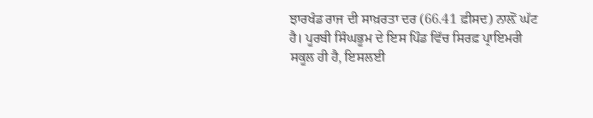ਝਾਰਖੰਡ ਰਾਜ ਦੀ ਸਾਖ਼ਰਤਾ ਦਰ (66.41 ਫ਼ੀਸਦ) ਨਾਲ਼ੋਂ ਘੱਟ ਹੈ। ਪੂਰਬੀ ਸਿੰਘਭੂਮ ਦੇ ਇਸ ਪਿੰਡ ਵਿੱਚ ਸਿਰਫ਼ ਪ੍ਰਾਇਮਰੀ ਸਕੂਲ ਹੀ ਹੈ, ਇਸਲਈ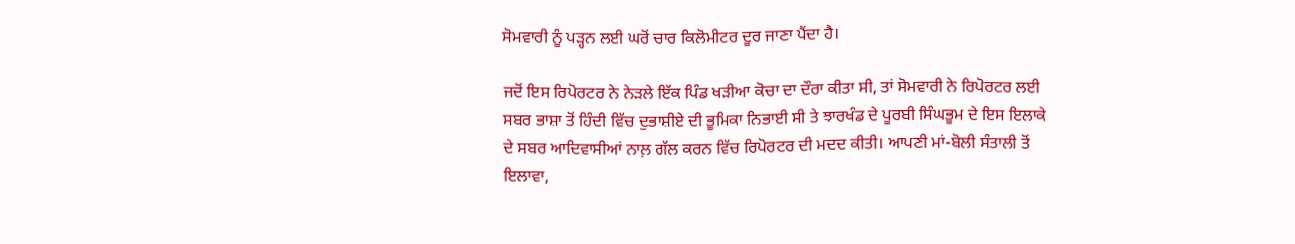ਸੋਮਵਾਰੀ ਨੂੰ ਪੜ੍ਹਨ ਲਈ ਘਰੋਂ ਚਾਰ ਕਿਲੋਮੀਟਰ ਦੂਰ ਜਾਣਾ ਪੈਂਦਾ ਹੈ।

ਜਦੋਂ ਇਸ ਰਿਪੋਰਟਰ ਨੇ ਨੇੜਲੇ ਇੱਕ ਪਿੰਡ ਖੜੀਆ ਕੋਚਾ ਦਾ ਦੌਰਾ ਕੀਤਾ ਸੀ, ਤਾਂ ਸੋਮਵਾਰੀ ਨੇ ਰਿਪੋਰਟਰ ਲਈ ਸਬਰ ਭਾਸ਼ਾ ਤੋਂ ਹਿੰਦੀ ਵਿੱਚ ਦੁਭਾਸ਼ੀਏ ਦੀ ਭੂਮਿਕਾ ਨਿਭਾਈ ਸੀ ਤੇ ਝਾਰਖੰਡ ਦੇ ਪੂਰਬੀ ਸਿੰਘਭੂਮ ਦੇ ਇਸ ਇਲਾਕੇ ਦੇ ਸਬਰ ਆਦਿਵਾਸੀਆਂ ਨਾਲ਼ ਗੱਲ ਕਰਨ ਵਿੱਚ ਰਿਪੋਰਟਰ ਦੀ ਮਦਦ ਕੀਤੀ। ਆਪਣੀ ਮਾਂ-ਬੋਲੀ ਸੰਤਾਲੀ ਤੋਂ ਇਲਾਵਾ,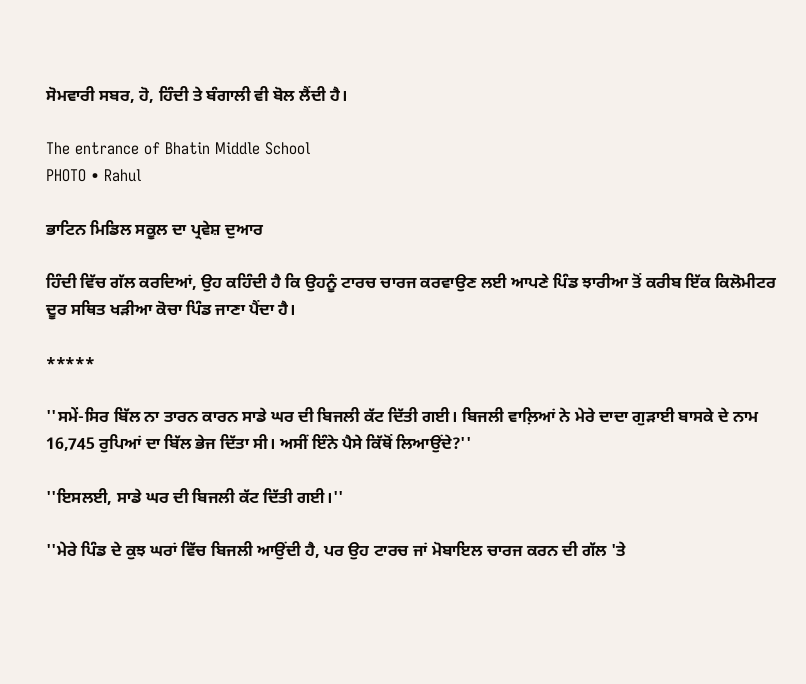ਸੋਮਵਾਰੀ ਸਬਰ, ਹੋ, ਹਿੰਦੀ ਤੇ ਬੰਗਾਲੀ ਵੀ ਬੋਲ ਲੈਂਦੀ ਹੈ।

The entrance of Bhatin Middle School
PHOTO • Rahul

ਭਾਟਿਨ ਮਿਡਿਲ ਸਕੂਲ ਦਾ ਪ੍ਰਵੇਸ਼ ਦੁਆਰ

ਹਿੰਦੀ ਵਿੱਚ ਗੱਲ ਕਰਦਿਆਂ, ਉਹ ਕਹਿੰਦੀ ਹੈ ਕਿ ਉਹਨੂੰ ਟਾਰਚ ਚਾਰਜ ਕਰਵਾਉਣ ਲਈ ਆਪਣੇ ਪਿੰਡ ਝਾਰੀਆ ਤੋਂ ਕਰੀਬ ਇੱਕ ਕਿਲੋਮੀਟਰ ਦੂਰ ਸਥਿਤ ਖੜੀਆ ਕੋਚਾ ਪਿੰਡ ਜਾਣਾ ਪੈਂਦਾ ਹੈ।

*****

''ਸਮੇਂ-ਸਿਰ ਬਿੱਲ ਨਾ ਤਾਰਨ ਕਾਰਨ ਸਾਡੇ ਘਰ ਦੀ ਬਿਜਲੀ ਕੱਟ ਦਿੱਤੀ ਗਈ। ਬਿਜਲੀ ਵਾਲ਼ਿਆਂ ਨੇ ਮੇਰੇ ਦਾਦਾ ਗੁੜਾਈ ਬਾਸਕੇ ਦੇ ਨਾਮ 16,745 ਰੁਪਿਆਂ ਦਾ ਬਿੱਲ ਭੇਜ ਦਿੱਤਾ ਸੀ। ਅਸੀਂ ਇੰਨੇ ਪੈਸੇ ਕਿੱਥੋਂ ਲਿਆਉਂਦੇ?''

''ਇਸਲਈ, ਸਾਡੇ ਘਰ ਦੀ ਬਿਜਲੀ ਕੱਟ ਦਿੱਤੀ ਗਈ।''

''ਮੇਰੇ ਪਿੰਡ ਦੇ ਕੁਝ ਘਰਾਂ ਵਿੱਚ ਬਿਜਲੀ ਆਉਂਦੀ ਹੈ, ਪਰ ਉਹ ਟਾਰਚ ਜਾਂ ਮੋਬਾਇਲ ਚਾਰਜ ਕਰਨ ਦੀ ਗੱਲ 'ਤੇ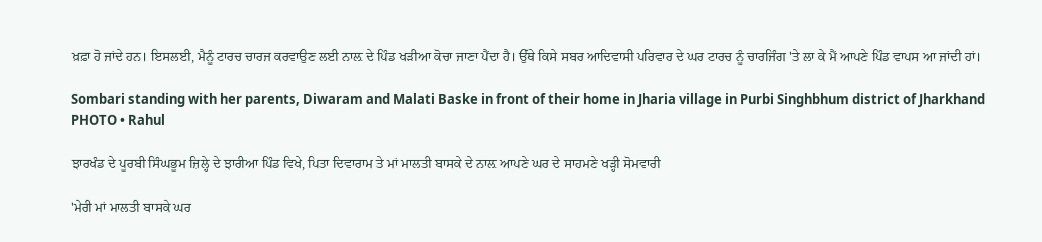ਖ਼ਫ਼ਾ ਹੋ ਜਾਂਦੇ ਹਨ। ਇਸਲਈ, ਮੈਨੂੰ ਟਾਰਚ ਚਾਰਜ ਕਰਵਾਉਣ ਲਈ ਨਾਲ਼ ਦੇ ਪਿੰਡ ਖੜੀਆ ਕੋਚਾ ਜਾਣਾ ਪੈਂਦਾ ਹੈ। ਉੱਥੇ ਕਿਸੇ ਸਬਰ ਆਦਿਵਾਸੀ ਪਰਿਵਾਰ ਦੇ ਘਰ ਟਾਰਚ ਨੂੰ ਚਾਰਜਿੰਗ 'ਤੇ ਲਾ ਕੇ ਮੈਂ ਆਪਣੇ ਪਿੰਡ ਵਾਪਸ ਆ ਜਾਂਦੀ ਹਾਂ।

Sombari standing with her parents, Diwaram and Malati Baske in front of their home in Jharia village in Purbi Singhbhum district of Jharkhand
PHOTO • Rahul

ਝਾਰਖੰਡ ਦੇ ਪੂਰਬੀ ਸਿੰਘਭੂਮ ਜ਼ਿਲ੍ਹੇ ਦੇ ਝਾਰੀਆ ਪਿੰਡ ਵਿਖੇ, ਪਿਤਾ ਦਿਵਾਰਾਮ ਤੇ ਮਾਂ ਮਾਲਤੀ ਬਾਸਕੇ ਦੇ ਨਾਲ਼ ਆਪਣੇ ਘਰ ਦੇ ਸਾਹਮਣੇ ਖੜ੍ਹੀ ਸੋਮਵਾਰੀ

'ਮੇਰੀ ਮਾਂ ਮਾਲਤੀ ਬਾਸਕੇ ਘਰ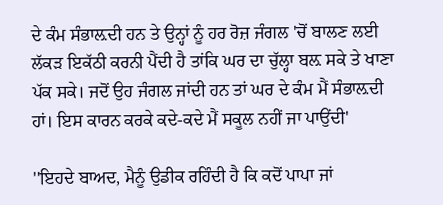ਦੇ ਕੰਮ ਸੰਭਾਲ਼ਦੀ ਹਨ ਤੇ ਉਨ੍ਹਾਂ ਨੂੰ ਹਰ ਰੋਜ਼ ਜੰਗਲ 'ਚੋਂ ਬਾਲਣ ਲਈ ਲੱਕੜ ਇਕੱਠੀ ਕਰਨੀ ਪੈਂਦੀ ਹੈ ਤਾਂਕਿ ਘਰ ਦਾ ਚੁੱਲ੍ਹਾ ਬਲ਼ ਸਕੇ ਤੇ ਖਾਣਾ ਪੱਕ ਸਕੇ। ਜਦੋਂ ਉਹ ਜੰਗਲ ਜਾਂਦੀ ਹਨ ਤਾਂ ਘਰ ਦੇ ਕੰਮ ਮੈਂ ਸੰਭਾਲ਼ਦੀ ਹਾਂ। ਇਸ ਕਾਰਨ ਕਰਕੇ ਕਦੇ-ਕਦੇ ਮੈਂ ਸਕੂਲ ਨਹੀਂ ਜਾ ਪਾਉਂਦੀ'

''ਇਹਦੇ ਬਾਅਦ, ਮੈਨੂੰ ਉਡੀਕ ਰਹਿੰਦੀ ਹੈ ਕਿ ਕਦੋਂ ਪਾਪਾ ਜਾਂ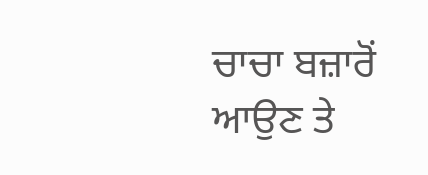ਚਾਚਾ ਬਜ਼ਾਰੋਂ ਆਉਣ ਤੇ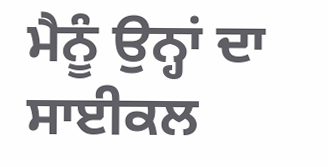ਮੈਨੂੰ ਉਨ੍ਹਾਂ ਦਾ ਸਾਈਕਲ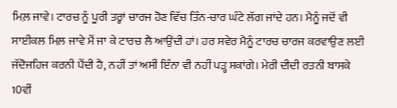ਮਿਲ਼ ਜਾਵੇ। ਟਾਰਚ ਨੂੰ ਪੂਰੀ ਤਰ੍ਹਾਂ ਚਾਰਜ ਹੋਣ ਵਿੱਚ ਤਿੰਨ-ਚਾਰ ਘੰਟੇ ਲੱਗ ਜਾਂਦੇ ਹਨ। ਮੈਨੂੰ ਜਦੋਂ ਵੀ ਸਾਈਕਲ ਮਿਲ਼ ਜਾਵੇ ਮੈਂ ਜਾ ਕੇ ਟਾਰਚ ਲੈ ਆਉਂਦੀ ਹਾਂ। ਹਰ ਸਵੇਰ ਮੈਨੂੰ ਟਾਰਚ ਚਾਰਜ ਕਰਵਾਉਣ ਲਈ ਜੱਦੋਜਹਿਜ ਕਰਨੀ ਪੈਂਦੀ ਹੈ, ਨਹੀਂ ਤਾਂ ਅਸੀਂ ਇੰਨਾ ਵੀ ਨਹੀਂ ਪੜ੍ਹ ਸਕਾਂਗੇ। ਮੇਰੀ ਦੀਦੀ ਰਤਨੀ ਬਾਸਕੇ 10ਵੀਂ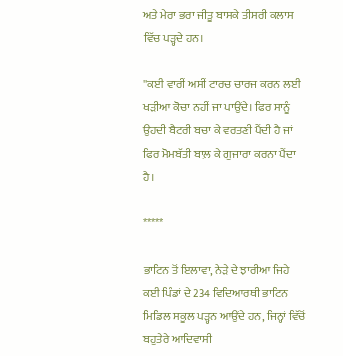ਅਤੇ ਮੇਰਾ ਭਰਾ ਜੀਤੂ ਬਾਸਕੇ ਤੀਸਰੀ ਕਲਾਸ ਵਿੱਚ ਪੜ੍ਹਦੇ ਹਨ।

''ਕਈ ਵਾਰੀਂ ਅਸੀਂ ਟਾਰਚ ਚਾਰਜ ਕਰਨ ਲਈ ਖੜੀਆ ਕੋਚਾ ਨਹੀਂ ਜਾ ਪਾਉਂਦੇ। ਫਿਰ ਸਾਨੂੰ ਉਹਦੀ ਬੈਟਰੀ ਬਚਾ ਕੇ ਵਰਤਣੀ ਪੈਂਦੀ ਹੈ ਜਾਂ ਫਿਰ ਮੋਮਬੱਤੀ ਬਾਲ਼ ਕੇ ਗੁਜਾਰਾ ਕਰਨਾ ਪੈਂਦਾ ਹੈ।

*****

ਭਾਟਿਨ ਤੋਂ ਇਲਾਵਾ, ਨੇੜੇ ਦੇ ਝਾਰੀਆ ਜਿਹੇ ਕਈ ਪਿੰਡਾਂ ਦੇ 234 ਵਿਦਿਆਰਥੀ ਭਾਟਿਨ ਮਿਡਿਲ ਸਕੂਲ ਪੜ੍ਹਨ ਆਉਂਦੇ ਹਨ, ਜਿਨ੍ਹਾਂ ਵਿੱਚੋਂ ਬਹੁਤੇਰੇ ਆਦਿਵਾਸੀ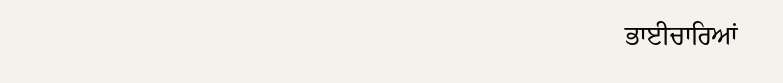ਭਾਈਚਾਰਿਆਂ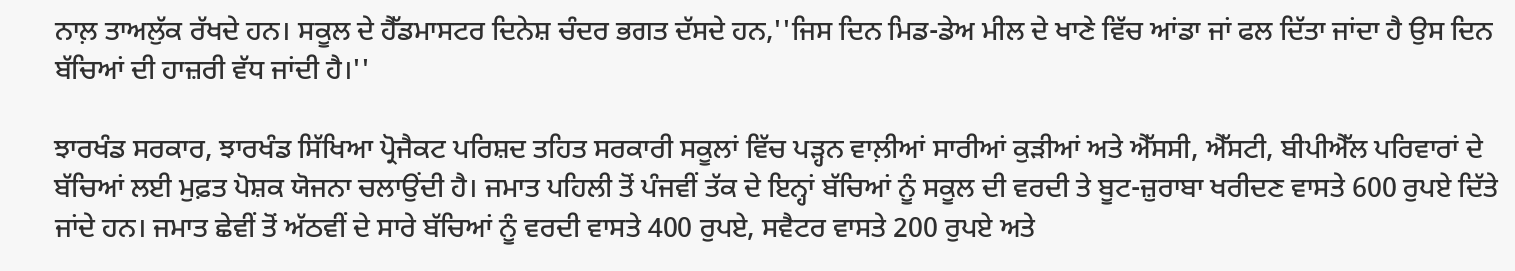ਨਾਲ਼ ਤਾਅਲੁੱਕ ਰੱਖਦੇ ਹਨ। ਸਕੂਲ ਦੇ ਹੈੱਡਮਾਸਟਰ ਦਿਨੇਸ਼ ਚੰਦਰ ਭਗਤ ਦੱਸਦੇ ਹਨ,''ਜਿਸ ਦਿਨ ਮਿਡ-ਡੇਅ ਮੀਲ ਦੇ ਖਾਣੇ ਵਿੱਚ ਆਂਡਾ ਜਾਂ ਫਲ ਦਿੱਤਾ ਜਾਂਦਾ ਹੈ ਉਸ ਦਿਨ ਬੱਚਿਆਂ ਦੀ ਹਾਜ਼ਰੀ ਵੱਧ ਜਾਂਦੀ ਹੈ।''

ਝਾਰਖੰਡ ਸਰਕਾਰ, ਝਾਰਖੰਡ ਸਿੱਖਿਆ ਪ੍ਰੋਜੈਕਟ ਪਰਿਸ਼ਦ ਤਹਿਤ ਸਰਕਾਰੀ ਸਕੂਲਾਂ ਵਿੱਚ ਪੜ੍ਹਨ ਵਾਲ਼ੀਆਂ ਸਾਰੀਆਂ ਕੁੜੀਆਂ ਅਤੇ ਐੱਸਸੀ, ਐੱਸਟੀ, ਬੀਪੀਐੱਲ ਪਰਿਵਾਰਾਂ ਦੇ ਬੱਚਿਆਂ ਲਈ ਮੁਫ਼ਤ ਪੋਸ਼ਕ ਯੋਜਨਾ ਚਲਾਉਂਦੀ ਹੈ। ਜਮਾਤ ਪਹਿਲੀ ਤੋਂ ਪੰਜਵੀਂ ਤੱਕ ਦੇ ਇਨ੍ਹਾਂ ਬੱਚਿਆਂ ਨੂੰ ਸਕੂਲ ਦੀ ਵਰਦੀ ਤੇ ਬੂਟ-ਜ਼ੁਰਾਬਾ ਖਰੀਦਣ ਵਾਸਤੇ 600 ਰੁਪਏ ਦਿੱਤੇ ਜਾਂਦੇ ਹਨ। ਜਮਾਤ ਛੇਵੀਂ ਤੋਂ ਅੱਠਵੀਂ ਦੇ ਸਾਰੇ ਬੱਚਿਆਂ ਨੂੰ ਵਰਦੀ ਵਾਸਤੇ 400 ਰੁਪਏ, ਸਵੈਟਰ ਵਾਸਤੇ 200 ਰੁਪਏ ਅਤੇ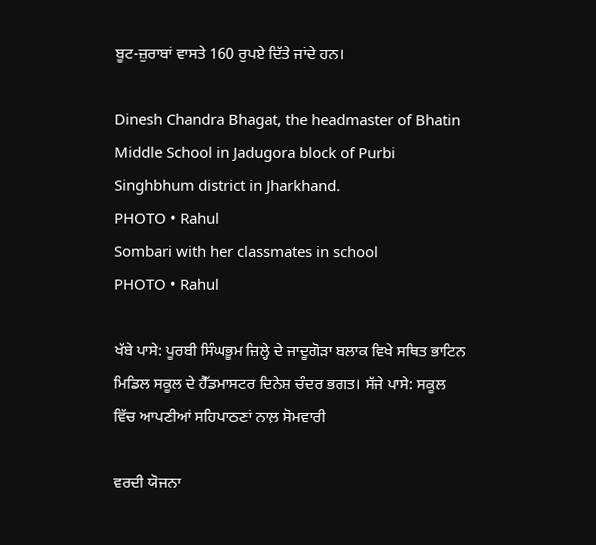ਬੂਟ-ਜ਼ੁਰਾਬਾਂ ਵਾਸਤੇ 160 ਰੁਪਏ ਦਿੱਤੇ ਜਾਂਦੇ ਹਨ।

Dinesh Chandra Bhagat, the headmaster of Bhatin Middle School in Jadugora block of Purbi Singhbhum district in Jharkhand.
PHOTO • Rahul
Sombari with her classmates in school
PHOTO • Rahul

ਖੱਬੇ ਪਾਸੇ: ਪੂਰਬੀ ਸਿੰਘਭੂਮ ਜ਼ਿਲ੍ਹੇ ਦੇ ਜਾਦੂਗੋੜਾ ਬਲਾਕ ਵਿਖੇ ਸਥਿਤ ਭਾਟਿਨ ਮਿਡਿਲ ਸਕੂਲ ਦੇ ਹੈੱਡਮਾਸਟਰ ਦਿਨੇਸ਼ ਚੰਦਰ ਭਗਤ। ਸੱਜੇ ਪਾਸੇ: ਸਕੂਲ ਵਿੱਚ ਆਪਣੀਆਂ ਸਹਿਪਾਠਣਾਂ ਨਾਲ਼ ਸੋਮਵਾਰੀ

ਵਰਦੀ ਯੋਜਨਾ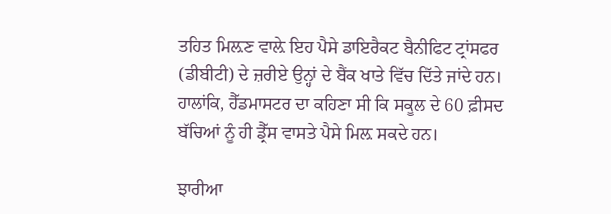ਤਹਿਤ ਮਿਲ਼ਣ ਵਾਲ਼ੇ ਇਹ ਪੈਸੇ ਡਾਇਰੈਕਟ ਬੈਨੀਫਿਟ ਟ੍ਰਾਂਸਫਰ (ਡੀਬੀਟੀ) ਦੇ ਜ਼ਰੀਏ ਉਨ੍ਹਾਂ ਦੇ ਬੈਂਕ ਖਾਤੇ ਵਿੱਚ ਦਿੱਤੇ ਜਾਂਦੇ ਹਨ। ਹਾਲਾਂਕਿ, ਹੈੱਡਮਾਸਟਰ ਦਾ ਕਹਿਣਾ ਸੀ ਕਿ ਸਕੂਲ ਦੇ 60 ਫ਼ੀਸਦ ਬੱਚਿਆਂ ਨੂੰ ਹੀ ਡ੍ਰੈੱਸ ਵਾਸਤੇ ਪੈਸੇ ਮਿਲ਼ ਸਕਦੇ ਹਨ।

ਝਾਰੀਆ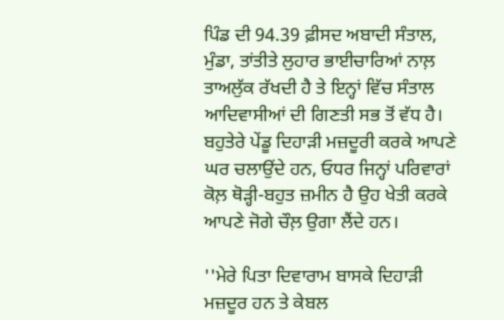ਪਿੰਡ ਦੀ 94.39 ਫ਼ੀਸਦ ਅਬਾਦੀ ਸੰਤਾਲ, ਮੁੰਡਾ, ਤਾਂਤੀਤੇ ਲੁਹਾਰ ਭਾਈਚਾਰਿਆਂ ਨਾਲ਼ ਤਾਅਲੁੱਕ ਰੱਖਦੀ ਹੈ ਤੇ ਇਨ੍ਹਾਂ ਵਿੱਚ ਸੰਤਾਲ ਆਦਿਵਾਸੀਆਂ ਦੀ ਗਿਣਤੀ ਸਭ ਤੋਂ ਵੱਧ ਹੈ। ਬਹੁਤੇਰੇ ਪੇਂਡੂ ਦਿਹਾੜੀ ਮਜ਼ਦੂਰੀ ਕਰਕੇ ਆਪਣੇ ਘਰ ਚਲਾਉਂਦੇ ਹਨ, ਓਧਰ ਜਿਨ੍ਹਾਂ ਪਰਿਵਾਰਾਂ ਕੋਲ਼ ਥੋੜ੍ਹੀ-ਬਹੁਤ ਜ਼ਮੀਨ ਹੈ ਉਹ ਖੇਤੀ ਕਰਕੇ ਆਪਣੇ ਜੋਗੇ ਚੌਲ਼ ਉਗਾ ਲੈਂਦੇ ਹਨ।

''ਮੇਰੇ ਪਿਤਾ ਦਿਵਾਰਾਮ ਬਾਸਕੇ ਦਿਹਾੜੀ ਮਜ਼ਦੂਰ ਹਨ ਤੇ ਕੇਬਲ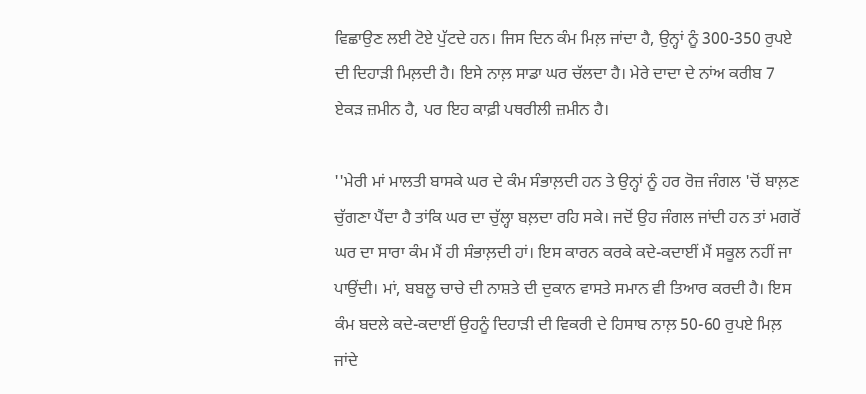ਵਿਛਾਉਣ ਲਈ ਟੋਏ ਪੁੱਟਦੇ ਹਨ। ਜਿਸ ਦਿਨ ਕੰਮ ਮਿਲ਼ ਜਾਂਦਾ ਹੈ, ਉਨ੍ਹਾਂ ਨੂੰ 300-350 ਰੁਪਏ ਦੀ ਦਿਹਾੜੀ ਮਿਲ਼ਦੀ ਹੈ। ਇਸੇ ਨਾਲ਼ ਸਾਡਾ ਘਰ ਚੱਲਦਾ ਹੈ। ਮੇਰੇ ਦਾਦਾ ਦੇ ਨਾਂਅ ਕਰੀਬ 7 ਏਕੜ ਜ਼ਮੀਨ ਹੈ, ਪਰ ਇਹ ਕਾਫ਼ੀ ਪਥਰੀਲੀ ਜ਼ਮੀਨ ਹੈ।

''ਮੇਰੀ ਮਾਂ ਮਾਲਤੀ ਬਾਸਕੇ ਘਰ ਦੇ ਕੰਮ ਸੰਭਾਲ਼ਦੀ ਹਨ ਤੇ ਉਨ੍ਹਾਂ ਨੂੰ ਹਰ ਰੋਜ਼ ਜੰਗਲ 'ਚੋਂ ਬਾਲ਼ਣ ਚੁੱਗਣਾ ਪੈਂਦਾ ਹੈ ਤਾਂਕਿ ਘਰ ਦਾ ਚੁੱਲ੍ਹਾ ਬਲ਼ਦਾ ਰਹਿ ਸਕੇ। ਜਦੋਂ ਉਹ ਜੰਗਲ ਜਾਂਦੀ ਹਨ ਤਾਂ ਮਗਰੋਂ ਘਰ ਦਾ ਸਾਰਾ ਕੰਮ ਮੈਂ ਹੀ ਸੰਭਾਲ਼ਦੀ ਹਾਂ। ਇਸ ਕਾਰਨ ਕਰਕੇ ਕਦੇ-ਕਦਾਈਂ ਮੈਂ ਸਕੂਲ ਨਹੀਂ ਜਾ ਪਾਉਂਦੀ। ਮਾਂ, ਬਬਲੂ ਚਾਚੇ ਦੀ ਨਾਸ਼ਤੇ ਦੀ ਦੁਕਾਨ ਵਾਸਤੇ ਸਮਾਨ ਵੀ ਤਿਆਰ ਕਰਦੀ ਹੈ। ਇਸ ਕੰਮ ਬਦਲੇ ਕਦੇ-ਕਦਾਈਂ ਉਹਨੂੰ ਦਿਹਾੜੀ ਦੀ ਵਿਕਰੀ ਦੇ ਹਿਸਾਬ ਨਾਲ਼ 50-60 ਰੁਪਏ ਮਿਲ਼ ਜਾਂਦੇ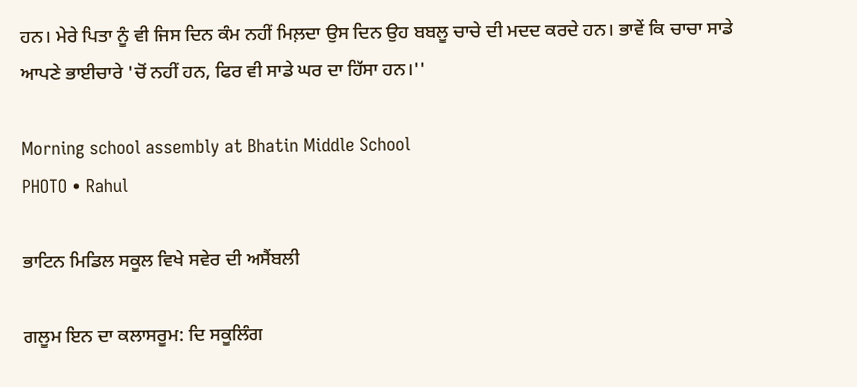ਹਨ। ਮੇਰੇ ਪਿਤਾ ਨੂੰ ਵੀ ਜਿਸ ਦਿਨ ਕੰਮ ਨਹੀਂ ਮਿਲ਼ਦਾ ਉਸ ਦਿਨ ਉਹ ਬਬਲੂ ਚਾਚੇ ਦੀ ਮਦਦ ਕਰਦੇ ਹਨ। ਭਾਵੇਂ ਕਿ ਚਾਚਾ ਸਾਡੇ ਆਪਣੇ ਭਾਈਚਾਰੇ 'ਚੋਂ ਨਹੀਂ ਹਨ, ਫਿਰ ਵੀ ਸਾਡੇ ਘਰ ਦਾ ਹਿੱਸਾ ਹਨ।''

Morning school assembly at Bhatin Middle School
PHOTO • Rahul

ਭਾਟਿਨ ਮਿਡਿਲ ਸਕੂਲ ਵਿਖੇ ਸਵੇਰ ਦੀ ਅਸੈਂਬਲੀ

ਗਲੂਮ ਇਨ ਦਾ ਕਲਾਸਰੂਮ: ਦਿ ਸਕੂਲਿੰਗ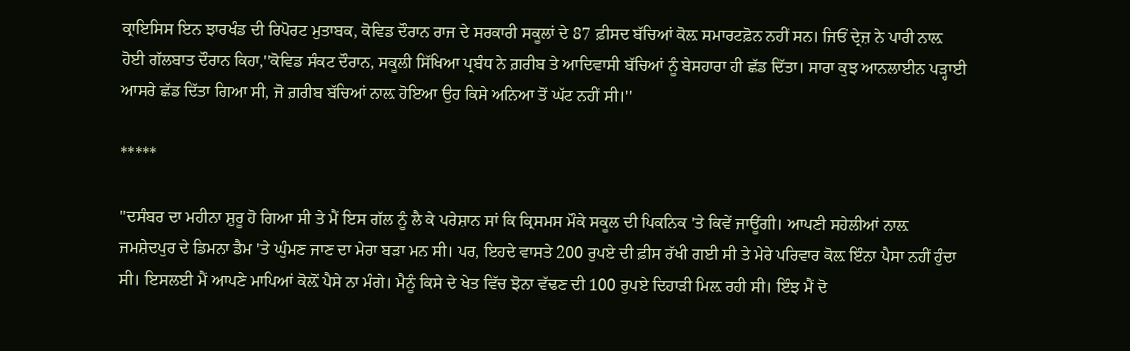ਕ੍ਰਾਇਸਿਸ ਇਨ ਝਾਰਖੰਡ ਦੀ ਰਿਪੋਰਟ ਮੁਤਾਬਕ, ਕੋਵਿਡ ਦੌਰਾਨ ਰਾਜ ਦੇ ਸਰਕਾਰੀ ਸਕੂਲਾਂ ਦੇ 87 ਫ਼ੀਸਦ ਬੱਚਿਆਂ ਕੋਲ਼ ਸਮਾਰਟਫ਼ੋਨ ਨਹੀਂ ਸਨ। ਜਿਓਂ ਦ੍ਰੇਜ਼ ਨੇ ਪਾਰੀ ਨਾਲ਼ ਹੋਈ ਗੱਲਬਾਤ ਦੌਰਾਨ ਕਿਹਾ,''ਕੋਵਿਡ ਸੰਕਟ ਦੌਰਾਨ, ਸਕੂਲੀ ਸਿੱਖਿਆ ਪ੍ਰਬੰਧ ਨੇ ਗ਼ਰੀਬ ਤੇ ਆਦਿਵਾਸੀ ਬੱਚਿਆਂ ਨੂੰ ਬੇਸਹਾਰਾ ਹੀ ਛੱਡ ਦਿੱਤਾ। ਸਾਰਾ ਕੁਝ ਆਨਲਾਈਨ ਪੜ੍ਹਾਈ ਆਸਰੇ ਛੱਡ ਦਿੱਤਾ ਗਿਆ ਸੀ, ਜੋ ਗ਼ਰੀਬ ਬੱਚਿਆਂ ਨਾਲ਼ ਹੋਇਆ ਉਹ ਕਿਸੇ ਅਨਿਆ ਤੋਂ ਘੱਟ ਨਹੀਂ ਸੀ।''

*****

''ਦਸੰਬਰ ਦਾ ਮਹੀਨਾ ਸ਼ੁਰੂ ਹੋ ਗਿਆ ਸੀ ਤੇ ਮੈਂ ਇਸ ਗੱਲ ਨੂੰ ਲੈ ਕੇ ਪਰੇਸ਼ਾਨ ਸਾਂ ਕਿ ਕ੍ਰਿਸਮਸ ਮੌਕੇ ਸਕੂਲ ਦੀ ਪਿਕਨਿਕ 'ਤੇ ਕਿਵੇਂ ਜਾਊਂਗੀ। ਆਪਣੀ ਸਹੇਲੀਆਂ ਨਾਲ਼ ਜਮਸ਼ੇਦਪੁਰ ਦੇ ਡਿਮਨਾ ਡੈਮ 'ਤੇ ਘੁੰਮਣ ਜਾਣ ਦਾ ਮੇਰਾ ਬੜਾ ਮਨ ਸੀ। ਪਰ, ਇਹਦੇ ਵਾਸਤੇ 200 ਰੁਪਏ ਦੀ ਫ਼ੀਸ ਰੱਖੀ ਗਈ ਸੀ ਤੇ ਮੇਰੇ ਪਰਿਵਾਰ ਕੋਲ਼ ਇੰਨਾ ਪੈਸਾ ਨਹੀਂ ਹੁੰਦਾ ਸੀ। ਇਸਲਈ ਮੈਂ ਆਪਣੇ ਮਾਪਿਆਂ ਕੋਲ਼ੋਂ ਪੈਸੇ ਨਾ ਮੰਗੇ। ਮੈਨੂੰ ਕਿਸੇ ਦੇ ਖੇਤ ਵਿੱਚ ਝੋਨਾ ਵੱਢਣ ਦੀ 100 ਰੁਪਏ ਦਿਹਾੜੀ ਮਿਲ਼ ਰਹੀ ਸੀ। ਇੰਝ ਮੈਂ ਦੋ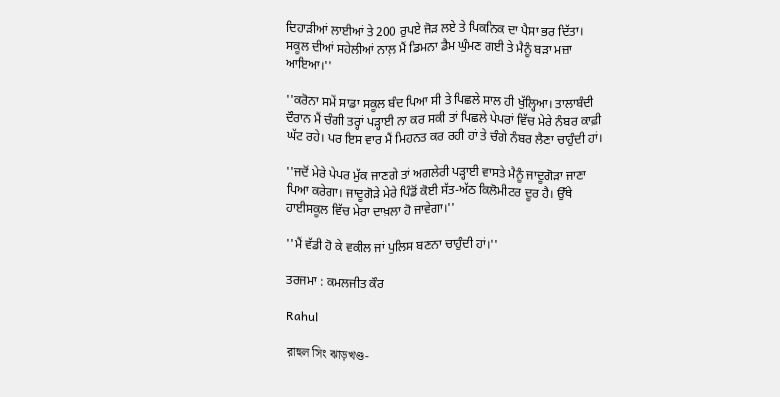ਦਿਹਾੜੀਆਂ ਲਾਈਆਂ ਤੇ 200 ਰੁਪਏ ਜੋੜ ਲਏ ਤੇ ਪਿਕਨਿਕ ਦਾ ਪੈਸਾ ਭਰ ਦਿੱਤਾ। ਸਕੂਲ ਦੀਆਂ ਸਹੇਲੀਆਂ ਨਾਲ਼ ਮੈਂ ਡਿਮਨਾ ਡੈਮ ਘੁੰਮਣ ਗਈ ਤੇ ਮੈਨੂੰ ਬੜਾ ਮਜ਼ਾ ਆਇਆ।''

''ਕਰੋਨਾ ਸਮੇਂ ਸਾਡਾ ਸਕੂਲ ਬੰਦ ਪਿਆ ਸੀ ਤੇ ਪਿਛਲੇ ਸਾਲ ਹੀ ਖੁੱਲ੍ਹਿਆ। ਤਾਲਾਬੰਦੀ ਦੌਰਾਨ ਮੈਂ ਚੰਗੀ ਤਰ੍ਹਾਂ ਪੜ੍ਹਾਈ ਨਾ ਕਰ ਸਕੀ ਤਾਂ ਪਿਛਲੇ ਪੇਪਰਾਂ ਵਿੱਚ ਮੇਰੇ ਨੰਬਰ ਕਾਫ਼ੀ ਘੱਟ ਰਹੇ। ਪਰ ਇਸ ਵਾਰ ਮੈਂ ਮਿਹਨਤ ਕਰ ਰਹੀ ਹਾਂ ਤੇ ਚੰਗੇ ਨੰਬਰ ਲੈਣਾ ਚਾਹੁੰਦੀ ਹਾਂ।

''ਜਦੋਂ ਮੇਰੇ ਪੇਪਰ ਮੁੱਕ ਜਾਣਗੇ ਤਾਂ ਅਗਲੇਰੀ ਪੜ੍ਹਾਈ ਵਾਸਤੇ ਮੈਨੂੰ ਜਾਦੂਗੋੜਾ ਜਾਣਾ ਪਿਆ ਕਰੇਗਾ। ਜਾਦੂਗੋੜੇ ਮੇਰੇ ਪਿੰਡੋਂ ਕੋਈ ਸੱਤ-ਅੱਠ ਕਿਲੋਮੀਟਰ ਦੂਰ ਹੈ। ਉੱਥੇ ਹਾਈਸਕੂਲ ਵਿੱਚ ਮੇਰਾ ਦਾਖ਼ਲਾ ਹੋ ਜਾਵੇਗਾ।''

''ਮੈਂ ਵੱਡੀ ਹੋ ਕੇ ਵਕੀਲ ਜਾਂ ਪੁਲਿਸ ਬਣਨਾ ਚਾਹੁੰਦੀ ਹਾਂ।''

ਤਰਜਮਾ : ਕਮਲਜੀਤ ਕੌਰ

Rahul

রাহুল সিং ঝাড়খণ্ড-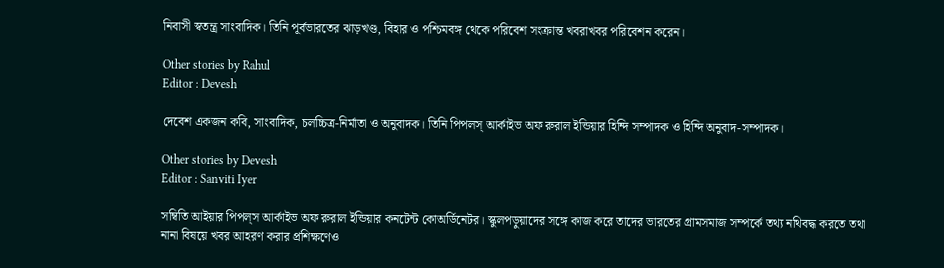নিবাসী স্বতন্ত্র সাংবাদিক। তিনি পূর্বভারতের ঝাড়খণ্ড, বিহার ও পশ্চিমবঙ্গ থেকে পরিবেশ সংক্রান্ত খবরাখবর পরিবেশন করেন।

Other stories by Rahul
Editor : Devesh

দেবেশ একজন কবি, সাংবাদিক, চলচ্চিত্র-নির্মাতা ও অনুবাদক। তিনি পিপলস্ আর্কাইভ অফ রুরাল ইন্ডিয়ার হিন্দি সম্পাদক ও হিন্দি অনুবাদ-সম্পাদক।

Other stories by Devesh
Editor : Sanviti Iyer

সম্বিতি আইয়ার পিপল্‌স আর্কাইভ অফ রুরাল ইন্ডিয়ার কনটেন্ট কোঅর্ডিনেটর। স্কুলপড়ুয়াদের সঙ্গে কাজ করে তাদের ভারতের গ্রামসমাজ সম্পর্কে তথ্য নথিবদ্ধ করতে তথা নানা বিষয়ে খবর আহরণ করার প্রশিক্ষণেও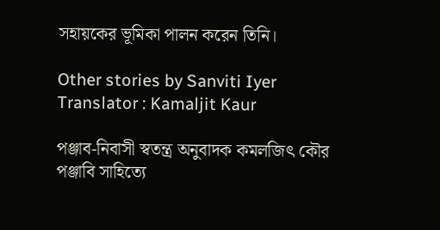সহায়কের ভূমিকা পালন করেন তিনি।

Other stories by Sanviti Iyer
Translator : Kamaljit Kaur

পঞ্জাব-নিবাসী স্বতন্ত্র অনুবাদক কমলজিৎ কৌর পঞ্জাবি সাহিত্যে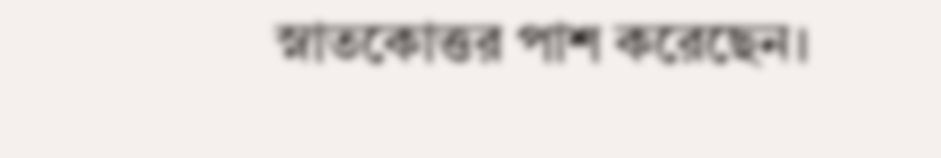স্নাতকোত্তর পাশ করেছেন।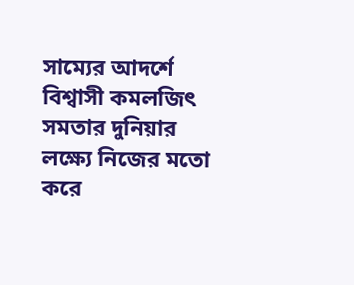সাম্যের আদর্শে বিশ্বাসী কমলজিৎ সমতার দুনিয়ার লক্ষ্যে নিজের মতো করে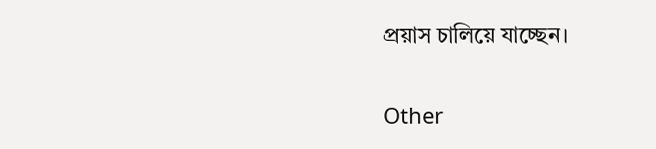প্রয়াস চালিয়ে যাচ্ছেন।

Other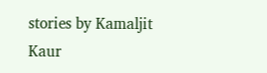stories by Kamaljit Kaur